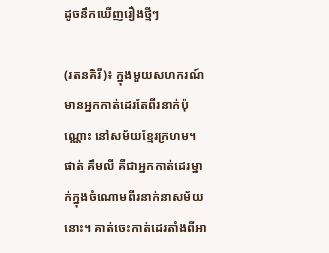ដូចនឹកឃើញរឿងថ្មីៗ

(រតនគិរី)៖ ក្នុងមួយសហករណ៍មានអ្នកកាត់ដេរតែពីរនាក់ប៉ុណ្ណោះ នៅសម័យខ្មែរក្រហម។ ផាត់ គឹមលី គឺជាអ្នកកាត់ដេរម្នាក់ក្នុងចំណោមពីរនាក់នាសម័យនោះ។ គាត់ចេះកាត់ដេរតាំងពីអា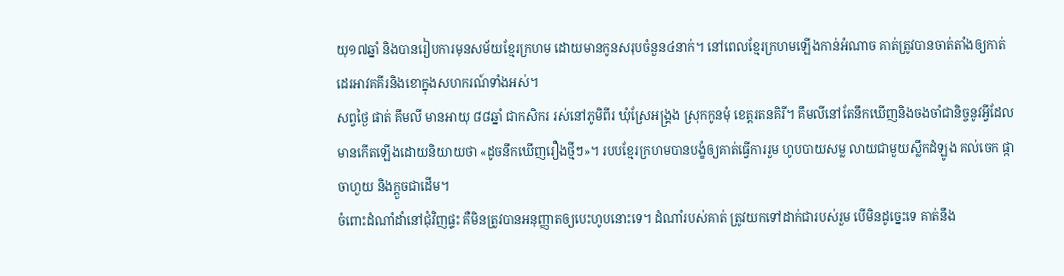យុ១៧ឆ្នាំ និងបានរៀបការមុនសម័យខ្មែរក្រហម ដោយមានកូនសរុបចំនួន៤នាក់។ នៅពេលខ្មែរក្រហមឡើងកាន់អំណាច គាត់ត្រូវបានចាត់តាំងឲ្យកាត់ដេរអាវគគីរនិងខោក្នុងសហករណ៍ទាំងអស់។
សព្វថ្ងៃ ផាត់ គឹមលី មានអាយុ ៨៨ឆ្នាំ ជាកសិករ រស់នៅភូមិពីរ ឃុំស្រែអង្គ្រង ស្រុកកូនមុំ ខេត្តរតនគិរី។ គឹមលីនៅតែនឹកឃើញនិងចងចាំជានិច្ចនូវអ្វីដែលមានកើតឡើងដោយនិយាយថា «ដូចនឹកឃើញរឿងថ្មីៗ»។ របបខ្មែរក្រហមបានបង្ខំឲ្យគាត់ធ្វើការរួម ហូបបាយសម្ល លាយជាមួយស្លឹកដំឡូង គល់ចេក ផ្កាចាហួយ និងក្ដួចជាដើម។
ចំពោះដំណាំដាំនៅជុំវិញផ្ទះ គឺមិនត្រូវបានអនុញ្ញាតឲ្យបេះហូបនោះទេ។ ដំណាំរបស់គាត់ ត្រូវយកទៅដាក់ជារបស់រួម បើមិនដូច្នេះទេ គាត់នឹង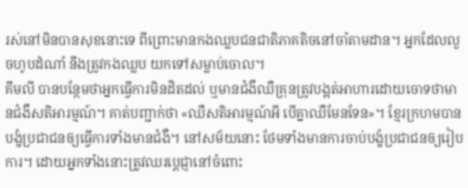រស់នៅមិនបានសុខនោះទេ ពីព្រោះមានកងឈ្លបជនជាតិភាគតិចនៅចាំតាមដាន។ អ្នកដែលលួចហូបដំណាំ នឹងត្រូវកងឈ្លប យកទៅសម្លាប់ចោល។
គឹមលី បានបន្ថែមថាអ្នកធ្វើការមិនដិតដល់ ឬមានជំងឺឈឺគ្រុនត្រូវបង្អត់អាហារដោយចោទថាមានជំងឺសតិអារម្មណ៍។ គាត់បញ្ជាក់ថា «ឈឺសតិអារម្មណ៍អី បើគ្នាឈឺមែនទែន»។ ខ្មែរក្រហមបានបង្ខំប្រជាជនឲ្យធ្វើការទាំងមានជំងឺ។ នៅសម័យនោះ ថែមទាំងមានការចាប់បង្ខំប្រជាជនឲ្យរៀបការ។ ដោយអ្នកទាំងនោះត្រូវឈរប្ដេជ្ញានៅចំពោះ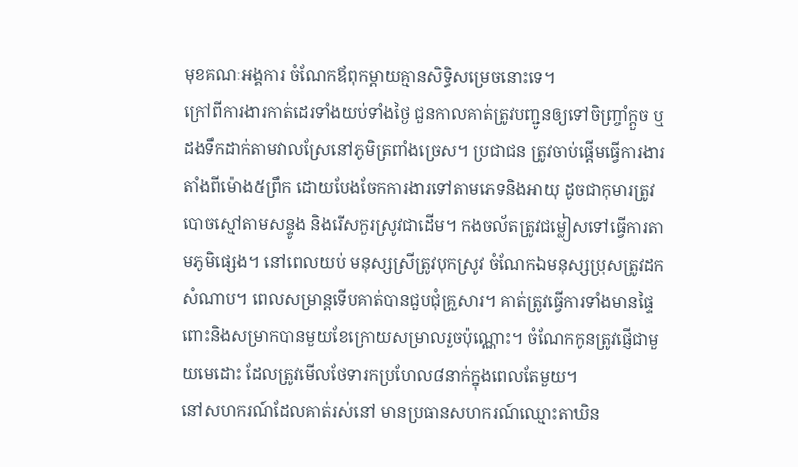មុខគណៈអង្គការ ចំណែកឪពុកម្តាយគ្មានសិទ្ធិសម្រេចនោះទេ។
ក្រៅពីការងារកាត់ដេរទាំងយប់ទាំងថ្ងៃ ជួនកាលគាត់ត្រូវបញ្ជូនឲ្យទៅចិញ្រ្ចាំក្តួច ឬដងទឹកដាក់តាមវាលស្រែនៅភូមិត្រពាំងច្រេស។ ប្រជាជន ត្រូវចាប់ផ្តើមធ្វើការងារតាំងពីម៉ោង៥ព្រឹក ដោយបែងចែកការងារទៅតាមភេទនិងអាយុ ដូចជាកុមារត្រូវបោចស្មៅតាមសន្ទូង និងរើសកួរស្រូវជាដើម។ កងចល័តត្រូវជម្លៀសទៅធ្វើការតាមភូមិផ្សេង។ នៅពេលយប់ មនុស្សស្រីត្រូវបុកស្រូវ ចំណែកឯមនុស្សប្រុសត្រូវដកសំណាប។ ពេលសម្រាន្តទើបគាត់បានជួបជុំគ្រួសារ។ គាត់ត្រូវធ្វើការទាំងមានផ្ទៃពោះនិងសម្រាកបានមួយខែក្រោយសម្រាលរួចប៉ុណ្ណោះ។ ចំណែកកូនត្រូវផ្ញើជាមួយមេដោះ ដែលត្រូវមើលថែទារកប្រហែល៨នាក់ក្នុងពេលតែមួយ។
នៅសហករណ៍ដែលគាត់រស់នៅ មានប្រធានសហករណ៍ឈ្មោះតាឃិន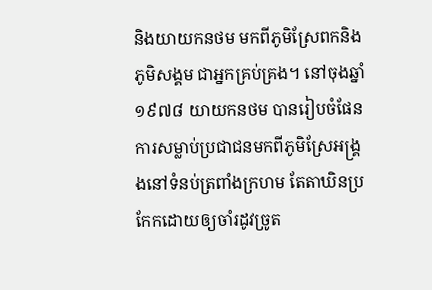និងយាយកនថម មកពីភូមិស្រែពកនិងភូមិសង្គម ជាអ្នកគ្រប់គ្រង។ នៅចុងឆ្នាំ១៩៧៨ យាយកនថម បានរៀបចំផែនការសម្លាប់ប្រជាជនមកពីភូមិស្រែអង្គ្រងនៅទំនប់ត្រពាំងក្រហម តែតាឃិនប្រកែកដោយឲ្យចាំរដូវច្រូត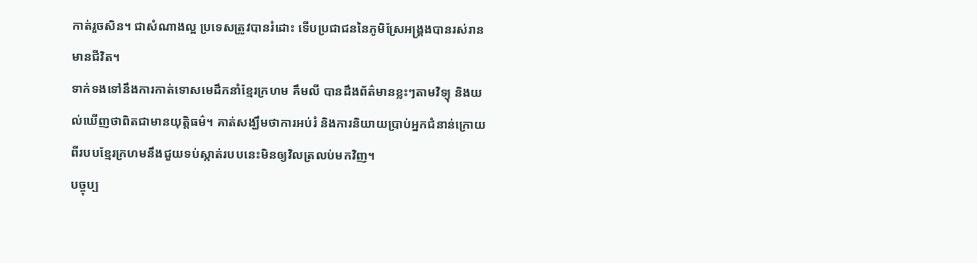កាត់រួចសិន។ ជាសំណាងល្អ ប្រទេសត្រូវបានរំដោះ ទើបប្រជាជននៃភូមិស្រែអង្គ្រងបានរស់រានមានជីវិត។
ទាក់ទងទៅនឹងការកាត់ទោសមេដឹកនាំខ្មែរក្រហម គឹមលី បានដឹងព័ត៌មានខ្លះៗតាមវិទ្យុ និងយល់ឃើញថាពិតជាមានយុត្តិធម៌។ គាត់សង្ឃឹមថាការអប់រំ និងការនិយាយប្រាប់អ្នកជំនាន់ក្រោយពីរបបខ្មែរក្រហមនឹងជួយទប់ស្កាត់របបនេះមិនឲ្យវិលត្រលប់មកវិញ។
បច្ចុប្ប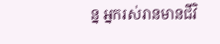ន្ន អ្នករស់រានមានជីវិ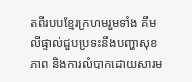តពីរបបខ្មែរក្រហមរួមទាំង គឹមលីផ្ទាល់ជួបប្រទះនឹងបញ្ហាសុខភាព និងការលំបាកដោយសារម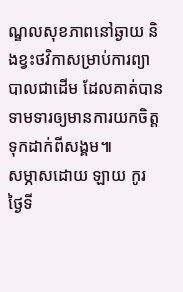ណ្ឌលសុខភាពនៅឆ្ងាយ និងខ្វះថវិកាសម្រាប់ការព្យាបាលជាដើម ដែលគាត់បានទាមទារឲ្យមានការយកចិត្តទុកដាក់ពីសង្គម៕
សម្ភាសដោយ ឡាយ កូរ ថ្ងៃទី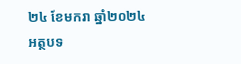២៤ ខែមករា ឆ្នាំ២០២៤
អត្ថបទ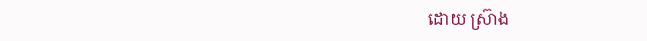ដោយ ស្រ៊ាង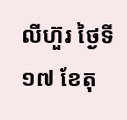លីហ៊ួរ ថ្ងៃទី១៧ ខែតុ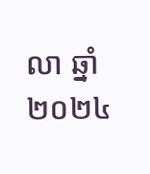លា ឆ្នាំ២០២៤